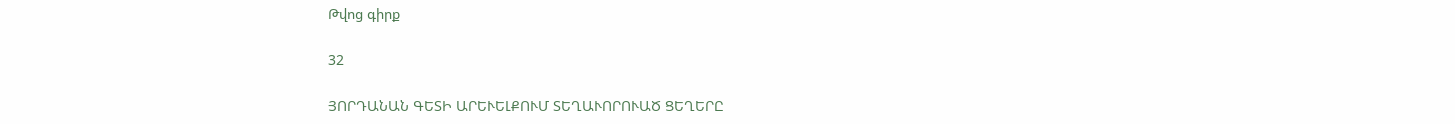Թվոց գիրք

32

ՅՈՐԴԱՆԱՆ ԳԵՏԻ ԱՐԵՒԵԼՔՈՒՄ ՏԵՂԱՒՈՐՈՒԱԾ ՑԵՂԵՐԸ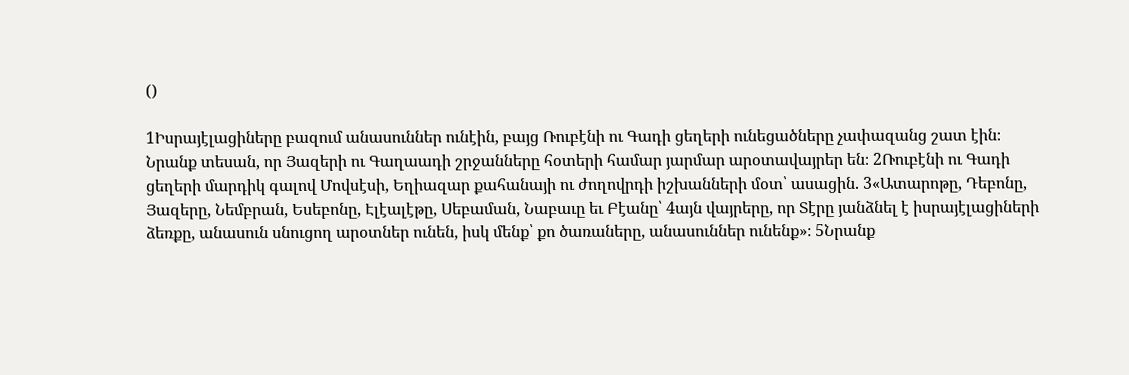()

1Իսրայէլացիները բազում անասուններ ունէին, բայց Ռուբէնի ու Գադի ցեղերի ունեցածները չափազանց շատ էին։ Նրանք տեսան, որ Յազերի ու Գաղաադի շրջանները հօտերի համար յարմար արօտավայրեր են։ 2Ռուբէնի ու Գադի ցեղերի մարդիկ գալով Մովսէսի, Եղիազար քահանայի ու ժողովրդի իշխանների մօտ՝ ասացին. 3«Ատարոթը, Դեբոնը, Յազերը, Նեմբրան, Եսեբոնը, Էլէալէթը, Սեբաման, Նաբաւը եւ Բէանը՝ 4այն վայրերը, որ Տէրը յանձնել է իսրայէլացիների ձեռքը, անասուն սնուցող արօտներ ունեն, իսկ մենք՝ քո ծառաները, անասուններ ունենք»։ 5Նրանք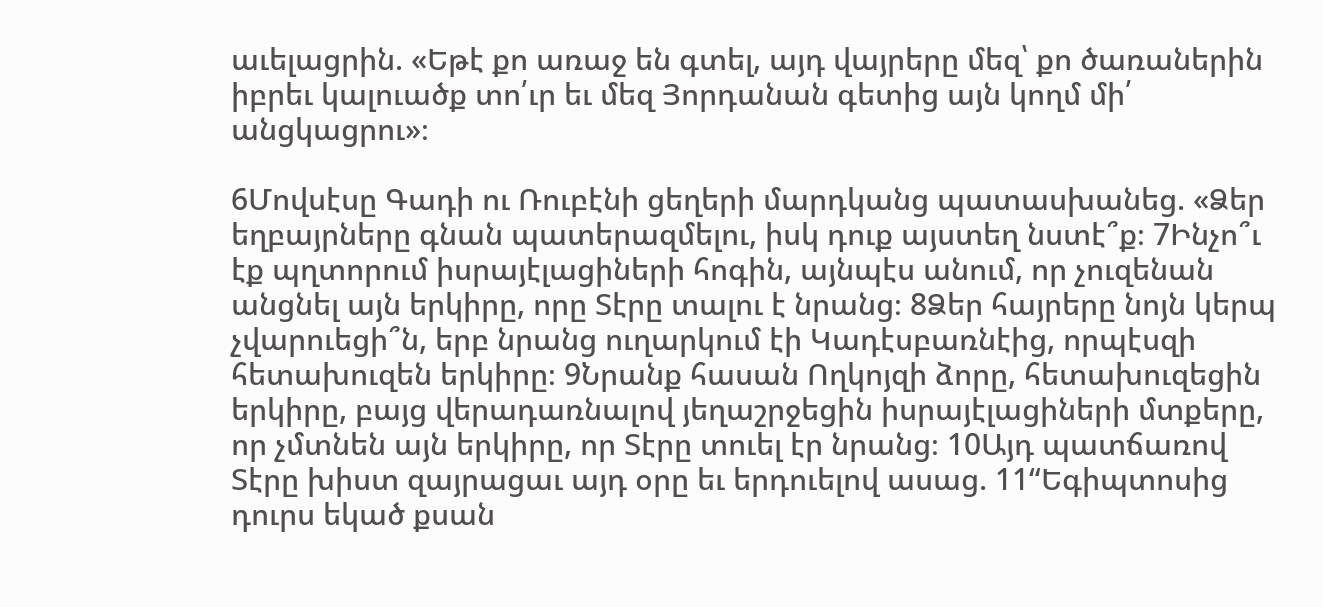աւելացրին. «Եթէ քո առաջ են գտել, այդ վայրերը մեզ՝ քո ծառաներին իբրեւ կալուածք տո՛ւր եւ մեզ Յորդանան գետից այն կողմ մի՛ անցկացրու»։

6Մովսէսը Գադի ու Ռուբէնի ցեղերի մարդկանց պատասխանեց. «Ձեր եղբայրները գնան պատերազմելու, իսկ դուք այստեղ նստէ՞ք։ 7Ինչո՞ւ էք պղտորում իսրայէլացիների հոգին, այնպէս անում, որ չուզենան անցնել այն երկիրը, որը Տէրը տալու է նրանց։ 8Ձեր հայրերը նոյն կերպ չվարուեցի՞ն, երբ նրանց ուղարկում էի Կադէսբառնէից, որպէսզի հետախուզեն երկիրը։ 9Նրանք հասան Ողկոյզի ձորը, հետախուզեցին երկիրը, բայց վերադառնալով յեղաշրջեցին իսրայէլացիների մտքերը, որ չմտնեն այն երկիրը, որ Տէրը տուել էր նրանց։ 10Այդ պատճառով Տէրը խիստ զայրացաւ այդ օրը եւ երդուելով ասաց. 11“Եգիպտոսից դուրս եկած քսան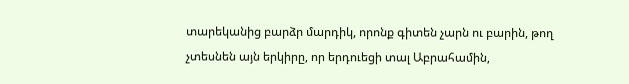տարեկանից բարձր մարդիկ, որոնք գիտեն չարն ու բարին, թող չտեսնեն այն երկիրը, որ երդուեցի տալ Աբրահամին,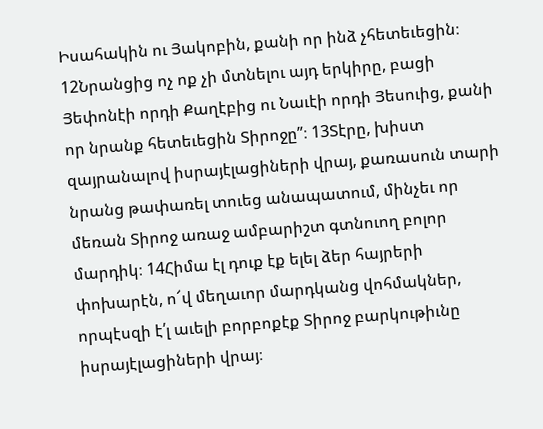Իսահակին ու Յակոբին, քանի որ ինձ չհետեւեցին։ 12Նրանցից ոչ ոք չի մտնելու այդ երկիրը, բացի Յեփոնէի որդի Քաղէբից ու Նաւէի որդի Յեսուից, քանի որ նրանք հետեւեցին Տիրոջը”։ 13Տէրը, խիստ զայրանալով իսրայէլացիների վրայ, քառասուն տարի նրանց թափառել տուեց անապատում, մինչեւ որ մեռան Տիրոջ առաջ ամբարիշտ գտնուող բոլոր մարդիկ։ 14Հիմա էլ դուք էք ելել ձեր հայրերի փոխարէն, ո՜վ մեղաւոր մարդկանց վոհմակներ, որպէսզի է՛լ աւելի բորբոքէք Տիրոջ բարկութիւնը իսրայէլացիների վրայ։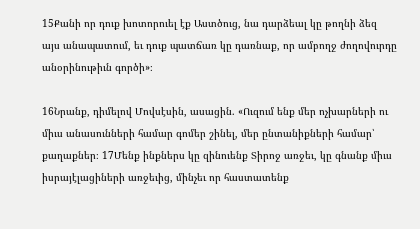15Քանի որ դուք խոտորուել էք Աստծուց, նա դարձեալ կը թողնի ձեզ այս անապատում, եւ դուք պատճառ կը դառնաք, որ ամբողջ ժողովուրդը անօրինութիւն գործի»։

16Նրանք, դիմելով Մովսէսին, ասացին. «Ուզում ենք մեր ոչխարների ու միւս անասունների համար գոմեր շինել, մեր ընտանիքների համար՝ քաղաքներ։ 17Մենք ինքներս կը զինուենք Տիրոջ առջեւ, կը գնանք միւս իսրայէլացիների առջեւից, մինչեւ որ հաստատենք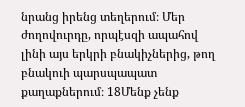նրանց իրենց տեղերում։ Մեր ժողովուրդը, որպէսզի ապահով լինի այս երկրի բնակիչներից, թող բնակուի պարսպապատ քաղաքներում։ 18Մենք չենք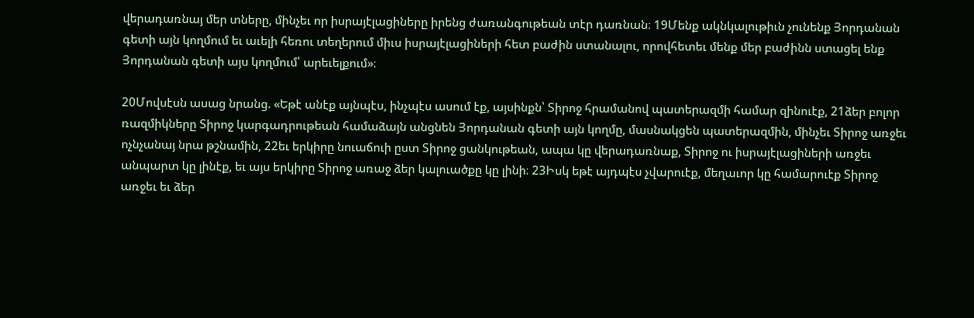վերադառնայ մեր տները, մինչեւ որ իսրայէլացիները իրենց ժառանգութեան տէր դառնան։ 19Մենք ակնկալութիւն չունենք Յորդանան գետի այն կողմում եւ աւելի հեռու տեղերում միւս իսրայէլացիների հետ բաժին ստանալու, որովհետեւ մենք մեր բաժինն ստացել ենք Յորդանան գետի այս կողմում՝ արեւելքում»։

20Մովսէսն ասաց նրանց. «Եթէ անէք այնպէս, ինչպէս ասում էք, այսինքն՝ Տիրոջ հրամանով պատերազմի համար զինուէք, 21ձեր բոլոր ռազմիկները Տիրոջ կարգադրութեան համաձայն անցնեն Յորդանան գետի այն կողմը, մասնակցեն պատերազմին, մինչեւ Տիրոջ առջեւ ոչնչանայ նրա թշնամին, 22եւ երկիրը նուաճուի ըստ Տիրոջ ցանկութեան, ապա կը վերադառնաք, Տիրոջ ու իսրայէլացիների առջեւ անպարտ կը լինէք, եւ այս երկիրը Տիրոջ առաջ ձեր կալուածքը կը լինի։ 23Իսկ եթէ այդպէս չվարուէք, մեղաւոր կը համարուէք Տիրոջ առջեւ եւ ձեր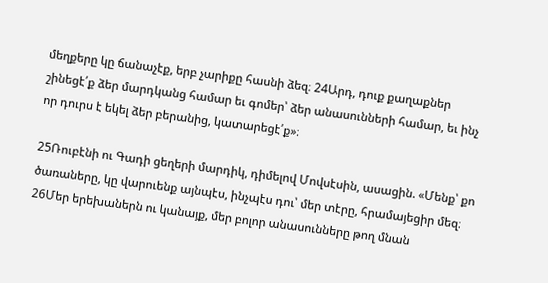մեղքերը կը ճանաչէք, երբ չարիքը հասնի ձեզ։ 24Արդ, դուք քաղաքներ շինեցէ՛ք ձեր մարդկանց համար եւ գոմեր՝ ձեր անասունների համար, եւ ինչ որ դուրս է եկել ձեր բերանից, կատարեցէ՛ք»։

25Ռուբէնի ու Գադի ցեղերի մարդիկ, դիմելով Մովսէսին, ասացին. «Մենք՝ քո ծառաները, կը վարուենք այնպէս, ինչպէս դու՝ մեր տէրը, հրամայեցիր մեզ։ 26Մեր երեխաներն ու կանայք, մեր բոլոր անասունները թող մնան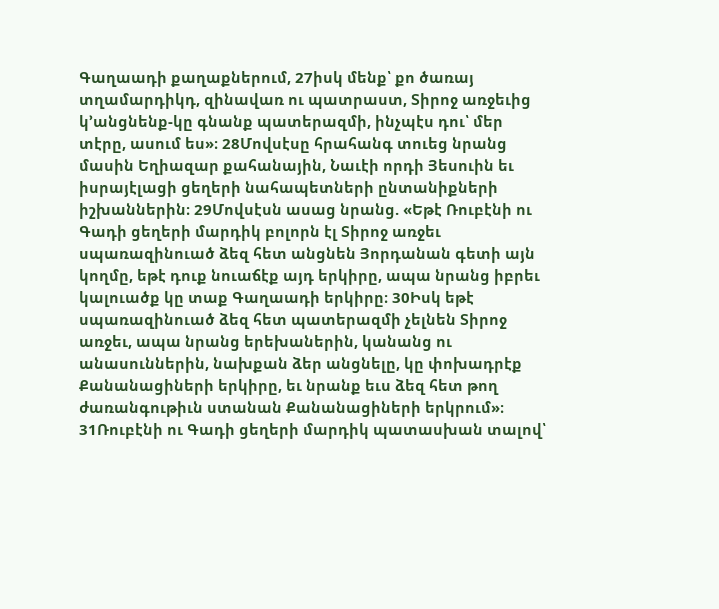Գաղաադի քաղաքներում, 27իսկ մենք՝ քո ծառայ տղամարդիկդ, զինավառ ու պատրաստ, Տիրոջ առջեւից կ’անցնենք-կը գնանք պատերազմի, ինչպէս դու՝ մեր տէրը, ասում ես»։ 28Մովսէսը հրահանգ տուեց նրանց մասին Եղիազար քահանային, Նաւէի որդի Յեսուին եւ իսրայէլացի ցեղերի նահապետների ընտանիքների իշխաններին։ 29Մովսէսն ասաց նրանց. «Եթէ Ռուբէնի ու Գադի ցեղերի մարդիկ բոլորն էլ Տիրոջ առջեւ սպառազինուած ձեզ հետ անցնեն Յորդանան գետի այն կողմը, եթէ դուք նուաճէք այդ երկիրը, ապա նրանց իբրեւ կալուածք կը տաք Գաղաադի երկիրը։ 30Իսկ եթէ սպառազինուած ձեզ հետ պատերազմի չելնեն Տիրոջ առջեւ, ապա նրանց երեխաներին, կանանց ու անասուններին, նախքան ձեր անցնելը, կը փոխադրէք Քանանացիների երկիրը, եւ նրանք եւս ձեզ հետ թող ժառանգութիւն ստանան Քանանացիների երկրում»։ 31Ռուբէնի ու Գադի ցեղերի մարդիկ պատասխան տալով՝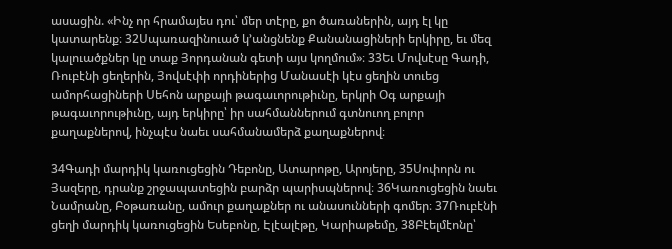ասացին. «Ինչ որ հրամայես դու՝ մեր տէրը, քո ծառաներին, այդ էլ կը կատարենք։ 32Սպառազինուած կ’անցնենք Քանանացիների երկիրը, եւ մեզ կալուածքներ կը տաք Յորդանան գետի այս կողմում»։ 33Եւ Մովսէսը Գադի, Ռուբէնի ցեղերին, Յովսէփի որդիներից Մանասէի կէս ցեղին տուեց ամորհացիների Սեհոն արքայի թագաւորութիւնը, երկրի Օգ արքայի թագաւորութիւնը, այդ երկիրը՝ իր սահմաններում գտնուող բոլոր քաղաքներով, ինչպէս նաեւ սահմանամերձ քաղաքներով։

34Գադի մարդիկ կառուցեցին Դեբոնը, Ատարոթը, Արոյերը, 35Սոփորն ու Յազերը, դրանք շրջապատեցին բարձր պարիսպներով։ 36Կառուցեցին նաեւ Նամրանը, Բօթառանը, ամուր քաղաքներ ու անասունների գոմեր։ 37Ռուբէնի ցեղի մարդիկ կառուցեցին Եսեբոնը, Էլէալէթը, Կարիաթեմը, 38Բէելմէոնը՝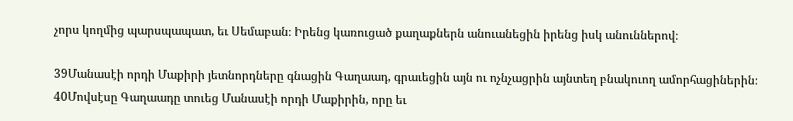չորս կողմից պարսպապատ, եւ Սեմաբան։ Իրենց կառուցած քաղաքներն անուանեցին իրենց իսկ անուններով։

39Մանասէի որդի Մաքիրի յետնորդները գնացին Գաղաադ, գրաւեցին այն ու ոչնչացրին այնտեղ բնակուող ամորհացիներին։ 40Մովսէսը Գաղաադը տուեց Մանասէի որդի Մաքիրին, որը եւ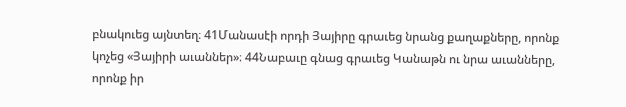բնակուեց այնտեղ։ 41Մանասէի որդի Յայիրը գրաւեց նրանց քաղաքները, որոնք կոչեց «Յայիրի աւաններ»։ 44Նաբաւը գնաց գրաւեց Կանաթն ու նրա աւանները, որոնք իր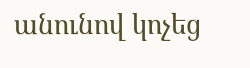անունով կոչեց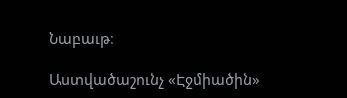Նաբաւթ։

Աստվածաշունչ «Էջմիածին»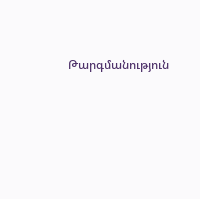Թարգմանություն